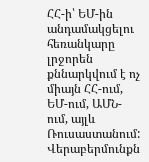ՀՀ-ի՝ ԵՄ-ին անդամակցելու հեռանկարը լրջորեն քննարկվում է ոչ միայն ՀՀ-ում, ԵՄ-ում, ԱՄՆ-ում, այլև Ռուսաստանում: Վերաբերմունքն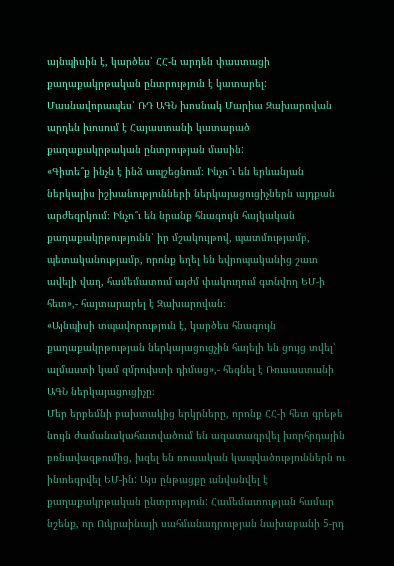այնպիսին է, կարծես՝ ՀՀ-ն արդեն փաստացի քաղաքակրթական ընտրություն է կատարել: Մասնավորապես՝ ՌԴ ԱԳՆ խոսնակ Մարիա Զախարովան արդեն խոսում է Հայաստանի կատարած քաղաքակրթական ընտրության մասին:
«Գիտե՞ք ինչն է ինձ ապշեցնում։ Ինչո՞ւ են երևանյան ներկայիս իշխանությունների ներկայացուցիչներն այդքան արժեզրկում։ Ինչո՞ւ են նրանք հնագույն հայկական քաղաքակրթությունն՝ իր մշակույթով, պատմությամբ, պետականությամբ, որոնք եղել են եվրոպականից շատ ավելի վաղ, համեմատում այժմ փակուղում գտնվող ԵՄ-ի հետ»,- հայտարարել է Զախարովան։
«Այնպիսի տպավորություն է, կարծես հնագույն քաղաքակրթության ներկայացուցչին հայելի են ցույց տվել՝ ալմաստի կամ զմրուխտի դիմաց»,- հեգնել է Ռուսաստանի ԱԳՆ ներկայացուցիչը։
Մեր երբեմնի բախտակից երկրները, որոնք ՀՀ-ի հետ գրեթե նույն ժամանակահատվածում են ազատագրվել խորհրդային բռնավազթումից, խզել են ռուսական կապվածություններն ու ինտեգրվել ԵՄ-ին: Այս ընթացքը անվանվել է քաղաքակրթական ընտրություն: Համեմատության համար նշենք, որ Ուկրաինայի սահմանադրության նախաբանի 5-րդ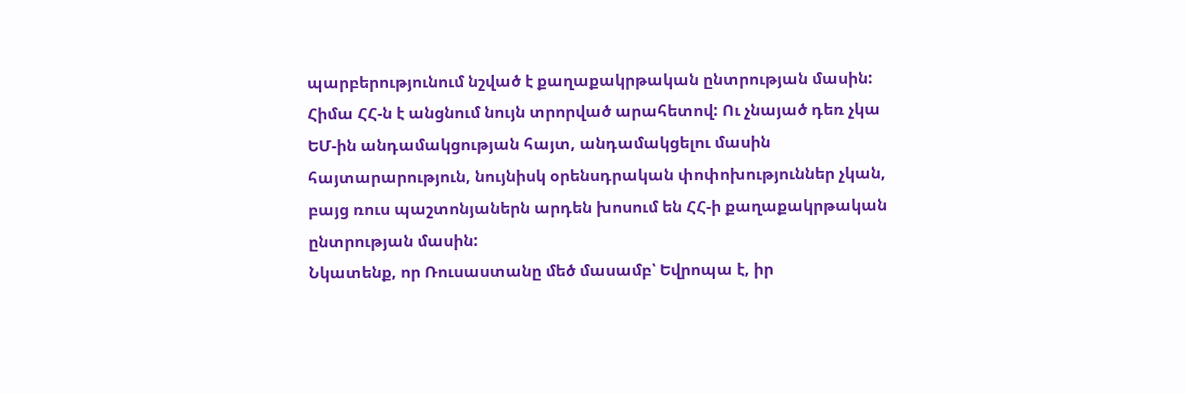պարբերությունում նշված է քաղաքակրթական ընտրության մասին: Հիմա ՀՀ-ն է անցնում նույն տրորված արահետով: Ու չնայած դեռ չկա ԵՄ-ին անդամակցության հայտ, անդամակցելու մասին հայտարարություն, նույնիսկ օրենսդրական փոփոխություններ չկան, բայց ռուս պաշտոնյաներն արդեն խոսում են ՀՀ-ի քաղաքակրթական ընտրության մասին:
Նկատենք, որ Ռուսաստանը մեծ մասամբ՝ Եվրոպա է, իր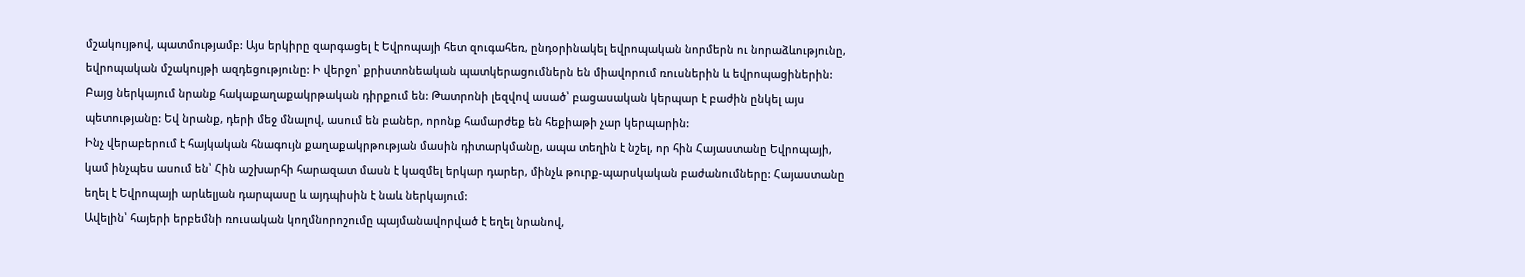մշակույթով, պատմությամբ: Այս երկիրը զարգացել է Եվրոպայի հետ զուգահեռ, ընդօրինակել եվրոպական նորմերն ու նորաձևությունը, եվրոպական մշակույթի ազդեցությունը: Ի վերջո՝ քրիստոնեական պատկերացումներն են միավորում ռուսներին և եվրոպացիներին: Բայց ներկայում նրանք հակաքաղաքակրթական դիրքում են: Թատրոնի լեզվով ասած՝ բացասական կերպար է բաժին ընկել այս պետությանը: Եվ նրանք, դերի մեջ մնալով, ասում են բաներ, որոնք համարժեք են հեքիաթի չար կերպարին:
Ինչ վերաբերում է հայկական հնագույն քաղաքակրթության մասին դիտարկմանը, ապա տեղին է նշել, որ հին Հայաստանը Եվրոպայի, կամ ինչպես ասում են՝ Հին աշխարհի հարազատ մասն է կազմել երկար դարեր, մինչև թուրք-պարսկական բաժանումները: Հայաստանը եղել է Եվրոպայի արևելյան դարպասը և այդպիսին է նաև ներկայում:
Ավելին՝ հայերի երբեմնի ռուսական կողմնորոշումը պայմանավորված է եղել նրանով,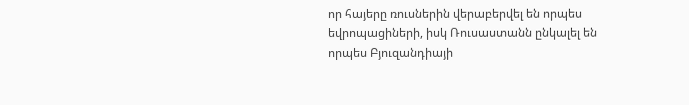որ հայերը ռուսներին վերաբերվել են որպես եվրոպացիների, իսկ Ռուսաստանն ընկալել են որպես Բյուզանդիայի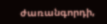ժառանգորդի,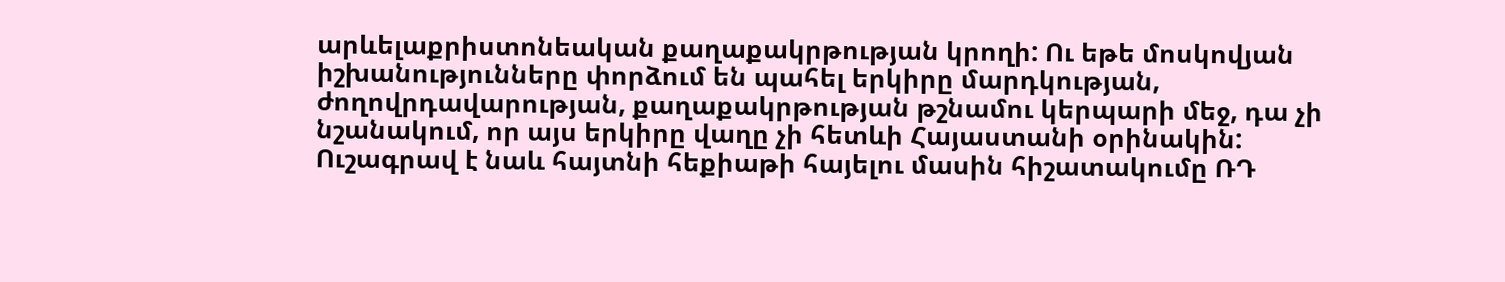արևելաքրիստոնեական քաղաքակրթության կրողի: Ու եթե մոսկովյան իշխանությունները փորձում են պահել երկիրը մարդկության, ժողովրդավարության, քաղաքակրթության թշնամու կերպարի մեջ, դա չի նշանակում, որ այս երկիրը վաղը չի հետևի Հայաստանի օրինակին:
Ուշագրավ է նաև հայտնի հեքիաթի հայելու մասին հիշատակումը ՌԴ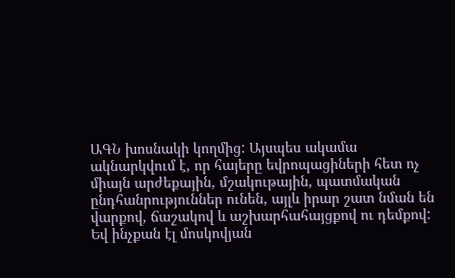ԱԳՆ խոսնակի կողմից: Այսպես ակամա ակնարկվում է, որ հայերը եվրոպացիների հետ ոչ միայն արժեքային, մշակութային, պատմական ընդհանրություններ ունեն, այլև իրար շատ նման են վարքով, ճաշակով և աշխարհահայցքով ու դեմքով: Եվ ինչքան էլ մոսկովյան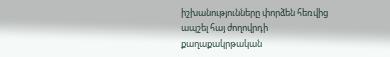իշխանությունները փորձեն հեռվից ապշել հայ ժողովրդի քաղաքակրթական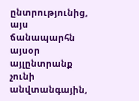ընտրությունից, այս ճանապարհն այսօր այլընտրանք չունի անվտանգային,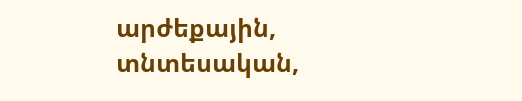արժեքային, տնտեսական,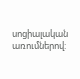սոցիալական առումներով: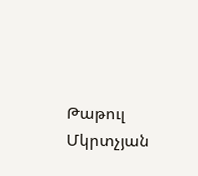Թաթուլ Մկրտչյան